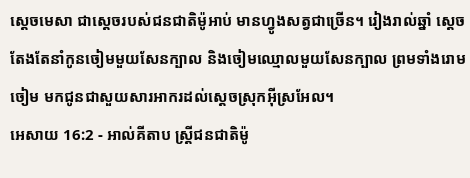ស្តេចមេសា ជាស្តេចរបស់ជនជាតិម៉ូអាប់ មានហ្វូងសត្វជាច្រើន។ រៀងរាល់ឆ្នាំ ស្តេចតែងតែនាំកូនចៀមមួយសែនក្បាល និងចៀមឈ្មោលមួយសែនក្បាល ព្រមទាំងរោមចៀម មកជូនជាសួយសារអាករដល់ស្តេចស្រុកអ៊ីស្រអែល។
អេសាយ 16:2 - អាល់គីតាប ស្ត្រីជនជាតិម៉ូ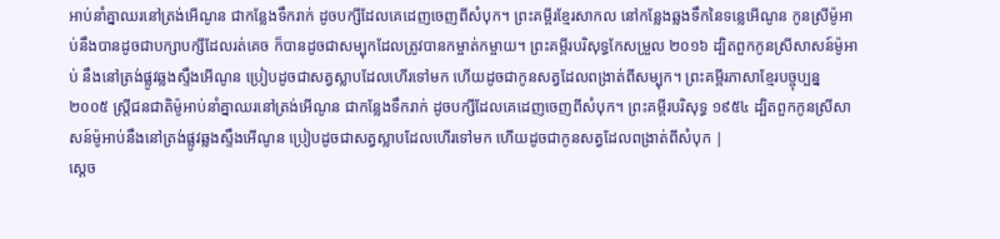អាប់នាំគ្នាឈរនៅត្រង់អើណូន ជាកន្លែងទឹករាក់ ដូចបក្សីដែលគេដេញចេញពីសំបុក។ ព្រះគម្ពីរខ្មែរសាកល នៅកន្លែងឆ្លងទឹកនៃទន្លេអើណូន កូនស្រីម៉ូអាប់នឹងបានដូចជាបក្សាបក្សីដែលរត់គេច ក៏បានដូចជាសម្បុកដែលត្រូវបានកម្ចាត់កម្ចាយ។ ព្រះគម្ពីរបរិសុទ្ធកែសម្រួល ២០១៦ ដ្បិតពួកកូនស្រីសាសន៍ម៉ូអាប់ នឹងនៅត្រង់ផ្លូវឆ្លងស្ទឹងអើណូន ប្រៀបដូចជាសត្វស្លាបដែលហើរទៅមក ហើយដូចជាកូនសត្វដែលពង្រាត់ពីសម្បុក។ ព្រះគម្ពីរភាសាខ្មែរបច្ចុប្បន្ន ២០០៥ ស្ត្រីជនជាតិម៉ូអាប់នាំគ្នាឈរនៅត្រង់អើណូន ជាកន្លែងទឹករាក់ ដូចបក្សីដែលគេដេញចេញពីសំបុក។ ព្រះគម្ពីរបរិសុទ្ធ ១៩៥៤ ដ្បិតពួកកូនស្រីសាសន៍ម៉ូអាប់នឹងនៅត្រង់ផ្លូវឆ្លងស្ទឹងអើណូន ប្រៀបដូចជាសត្វស្លាបដែលហើរទៅមក ហើយដូចជាកូនសត្វដែលពង្រាត់ពីសំបុក |
ស្តេច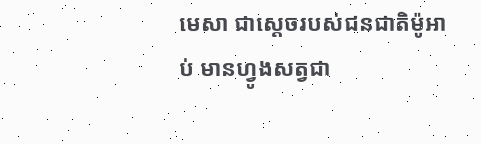មេសា ជាស្តេចរបស់ជនជាតិម៉ូអាប់ មានហ្វូងសត្វជា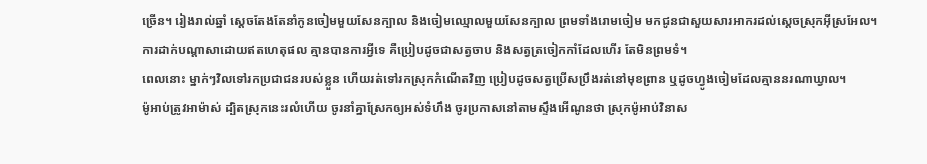ច្រើន។ រៀងរាល់ឆ្នាំ ស្តេចតែងតែនាំកូនចៀមមួយសែនក្បាល និងចៀមឈ្មោលមួយសែនក្បាល ព្រមទាំងរោមចៀម មកជូនជាសួយសារអាករដល់ស្តេចស្រុកអ៊ីស្រអែល។
ការដាក់បណ្ដាសាដោយឥតហេតុផល គ្មានបានការអ្វីទេ គឺប្រៀបដូចជាសត្វចាប និងសត្វត្រចៀកកាំដែលហើរ តែមិនព្រមទំ។
ពេលនោះ ម្នាក់ៗវិលទៅរកប្រជាជនរបស់ខ្លួន ហើយរត់ទៅរកស្រុកកំណើតវិញ ប្រៀបដូចសត្វប្រើសប្រឹងរត់នៅមុខព្រាន ឬដូចហ្វូងចៀមដែលគ្មាននរណាឃ្វាល។
ម៉ូអាប់ត្រូវអាម៉ាស់ ដ្បិតស្រុកនេះរលំហើយ ចូរនាំគ្នាស្រែកឲ្យអស់ទំហឹង ចូរប្រកាសនៅតាមស្ទឹងអើណូនថា ស្រុកម៉ូអាប់វិនាស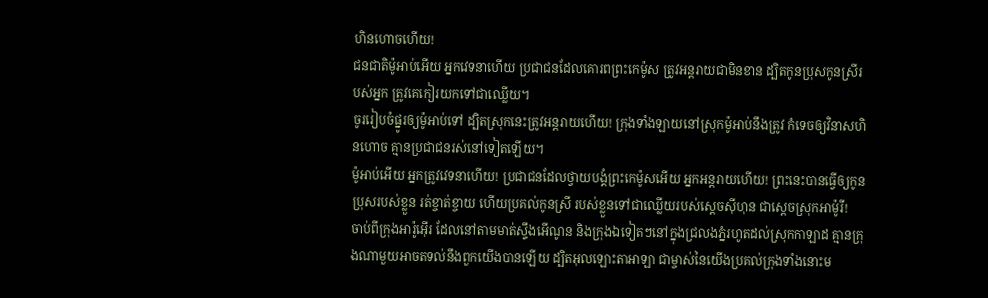ហិនហោចហើយ!
ជនជាតិម៉ូអាប់អើយ អ្នកវេទនាហើយ ប្រជាជនដែលគោរពព្រះកេម៉ូស ត្រូវអន្តរាយជាមិនខាន ដ្បិតកូនប្រុសកូនស្រីរបស់អ្នក ត្រូវគេកៀរយកទៅជាឈ្លើយ។
ចូររៀបចំផ្នូរឲ្យម៉ូអាប់ទៅ ដ្បិតស្រុកនេះត្រូវអន្តរាយហើយ! ក្រុងទាំងឡាយនៅស្រុកម៉ូអាប់នឹងត្រូវ កំទេចឲ្យវិនាសហិនហោច គ្មានប្រជាជនរស់នៅទៀតឡើយ។
ម៉ូអាប់អើយ អ្នកត្រូវវេទនាហើយ! ប្រជាជនដែលថ្វាយបង្គំព្រះកេម៉ូសអើយ អ្នកអន្តរាយហើយ! ព្រះនេះបានធ្វើឲ្យកូនប្រុសរបស់ខ្លួន រត់ខ្ចាត់ខ្ចាយ ហើយប្រគល់កូនស្រី របស់ខ្លួនទៅជាឈ្លើយរបស់ស្តេចស៊ីហុន ជាស្តេចស្រុកអាម៉ូរី!
ចាប់ពីក្រុងអារ៉ូអ៊ើរ ដែលនៅតាមមាត់ស្ទឹងអើណូន និងក្រុងឯទៀតៗនៅក្នុងជ្រលងភ្នំរហូតដល់ស្រុកកាឡាដ គ្មានក្រុងណាមួយអាចតទល់នឹងពួកយើងបានឡើយ ដ្បិតអុលឡោះតាអាឡា ជាម្ចាស់នៃយើងប្រគល់ក្រុងទាំងនោះម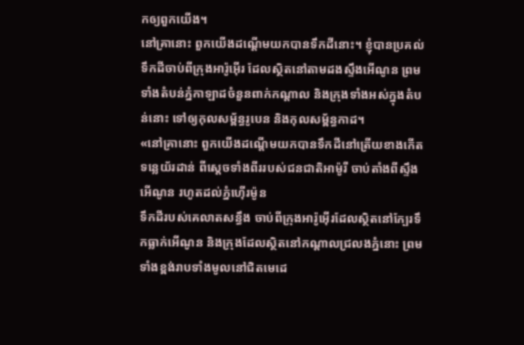កឲ្យពួកយើង។
នៅគ្រានោះ ពួកយើងដណ្តើមយកបានទឹកដីនោះ។ ខ្ញុំបានប្រគល់ទឹកដីចាប់ពីក្រុងអារ៉ូអ៊ើរ ដែលស្ថិតនៅតាមដងស្ទឹងអើណូន ព្រមទាំងតំបន់ភ្នំកាឡាដចំនួនពាក់កណ្តាល និងក្រុងទាំងអស់ក្នុងតំបន់នោះ ទៅឲ្យកុលសម្ព័ន្ធរូបេន និងកុលសម្ព័ន្ធកាដ។
«នៅគ្រានោះ ពួកយើងដណ្តើមយកបានទឹកដីនៅត្រើយខាងកើតទន្លេយ័រដាន់ ពីស្តេចទាំងពីររបស់ជនជាតិអាម៉ូរី ចាប់តាំងពីស្ទឹងអើណូន រហូតដល់ភ្នំហ៊ើរម៉ូន
ទឹកដីរបស់គេលាតសន្ធឹង ចាប់ពីក្រុងអារ៉ូអ៊ើរដែលស្ថិតនៅក្បែរទឹកធ្លាក់អើណូន និងក្រុងដែលស្ថិតនៅកណ្តាលជ្រលងភ្នំនោះ ព្រមទាំងខ្ពង់រាបទាំងមូលនៅជិតមេដេ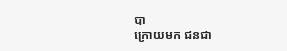បា
ក្រោយមក ជនជា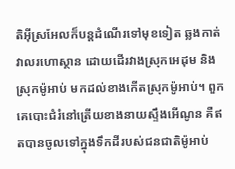តិអ៊ីស្រអែលក៏បន្តដំណើរទៅមុខទៀត ឆ្លងកាត់វាលរហោស្ថាន ដោយដើរវាងស្រុកអេដុម និងស្រុកម៉ូអាប់ មកដល់ខាងកើតស្រុកម៉ូអាប់។ ពួកគេបោះជំរំនៅត្រើយខាងនាយស្ទឹងអើណូន គឺឥតបានចូលទៅក្នុងទឹកដីរបស់ជនជាតិម៉ូអាប់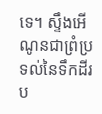ទេ។ ស្ទឹងអើណូនជាព្រំប្រទល់នៃទឹកដីរប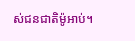ស់ជនជាតិម៉ូអាប់។